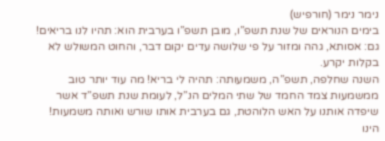נימר נימר (חורפיש)
בימים הנוראים של שנת תשפ”ו, מובן תשפ”ו בערבית הוא: תהיו לנו בריאים! גם: אסותא, גהה ומזור על פי שלושה עדים יקום דבר, והחוט המשולש לא בקלות יקרע.
השנה שחלפה, תשפ”ה, משמעותה: תהיה לי בריא! מה עוד יותר טוב ממשמעות צמד החמד של שתי המלים הנ”ל, לעומת שנת תשפ”ד אשר שיפדה אותנו על האש הלוהטת, גם בערבית אותו שורש ואותה משמעות! הינו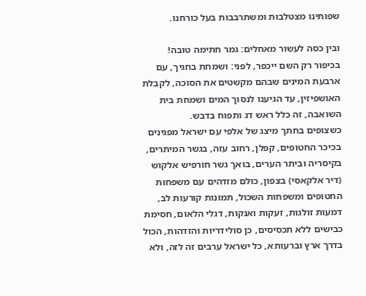שפותינו מצטלבות ומשתרבבות בעל כורחנו.

ובין כסה לעשור מאחלים: גמר חתימה טובה! בכיפור רק השם ייכפר, לפני: ושמחת בחגיך, עם ארבעת המינים שבהם מקשטים את הסוכה, לקבלת האושפיזין, עד הגיענו לנסוך המים ושמחת בית השואבה, זה כלל ראש דג ותפוח בדבש.
כשצופים בחתך מיצג של אלפי עם ישראל מפגינים בכיכר החטופים, קפלן, רחוב עזה, בגשר המיתרים, בקיסריה וביתר הערים, בואך גשר חורפיש אלקוש (דיר אלקאסי) בצפון, כולם מזדהים עם משפחות החטופים ומשפחות השכול, תמונות קורעות לב, דמעות זולגות, זעקות ואנקות, דגלי הלאום, חסימת כבישים ללא תכסיסים, כן סולידריות והזדהות, הכול בדרך ארץ וברעותא, כל ישראל ערבים זה לזה, ולא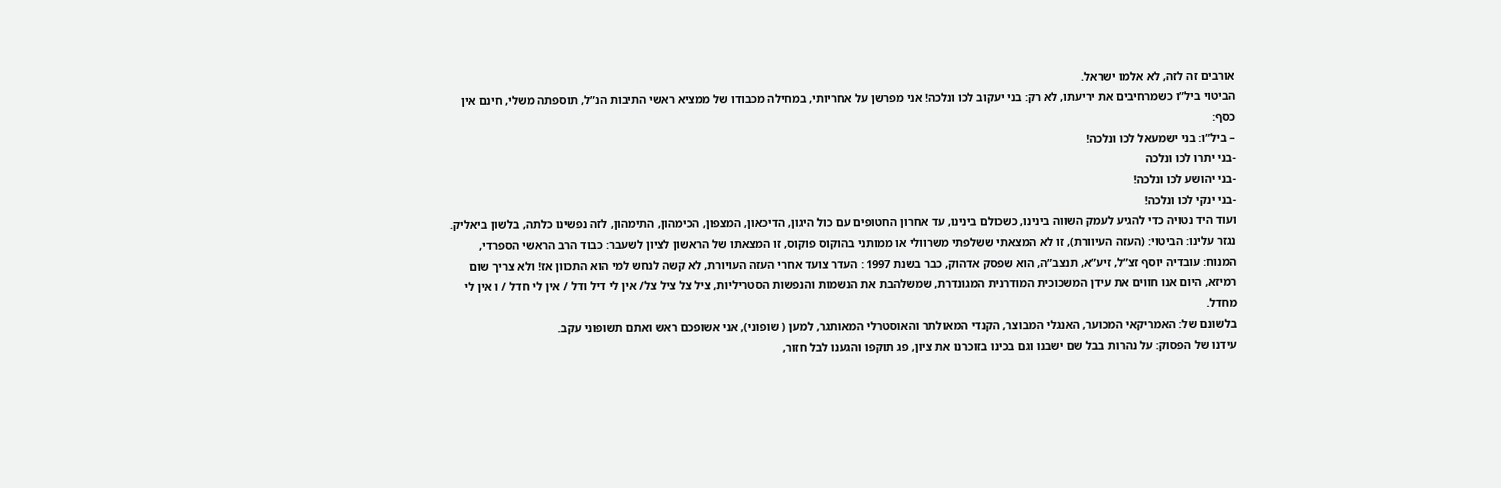אורבים זה לזה, לא אלמו ישראל.
הביטוי ביל”ו כשמרחיבים את יריעתו, לא רק: בני יעקוב לכו ונלכה! אני מפרשן על אחריותי, במחילה מכבודו של ממציא ראשי התיבות הנ”ל, תוספתה משלי, חינם אין כסף:
– ביל”ו: בני ישמעאל לכו ונלכה!
-בני יתרו לכו ונלכה
-בני יהושע לכו ונלכה!
-בני ינקי לכו ונלכה!
ועוד היד נטויה כדי להגיע לעמק השווה בינינו, כשכולם בינינו, עד אחרון החטופים עם כול היגון, הדיכאון, המצפון, הכימהון, התימהון, לזה נפשינו כלתה, בלשון ביאליק.
נגזר עלינו: הביטוי: (העזה העיוורת), זו לא המצאתי ששלפתי משרוולי או ממותני בהוקוס פוקוס, זו המצאתו של הראשון לציון לשעבר: כבוד הרב הראשי הספרדי, המנוח: עובדיה יוסף זצ”ל, זיע”א, תנצב”ה, הוא שפסק אדהוק, כבר בשנת 1997 : העדר צועד אחרי העזה העויורת, לא קשה לנחש למי הוא התכוון אז! ולא צריך שום רמיזא, היום אנו חווים את עידן המשכוכית המודרנית המגונדרת, שמשלהבת את הנשמות והנפשות הסטריליות, ציל צל ציל צל/ אין לי דיל ודל / אין לי חדל / ו אין לי מחדל.
בלשונם של: האמריקאי המכוער, האנגלי המבוצר, הקנדי המאולתר והאוסטרלי המאותגר, למען ( שופוני), אני אשופכם ראש ואתם תשופוני עקב.
עידנו של הפסוק: על נהרות בבל שם ישבנו וגם בכינו בזוכרנו את ציון, פג תוקפו והגענו לבל חזור,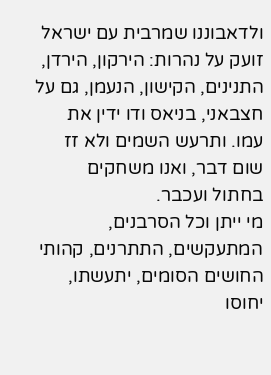ולדאבוננו שמרבית עם ישראל זועק על נהרות: הירקון, הירדן, התנינים, הקישון, הנעמן, גם על חצבאני, בניאס ודו ידין את עמו. ותרעש השמים ולא זז שום דבר, ואנו משחקים בחתול ועכבר.
מי ייתן וכל הסרבנים, המתעקשים, התתרנים, קהותי החושים הסומים, יתעשתו, יחוסו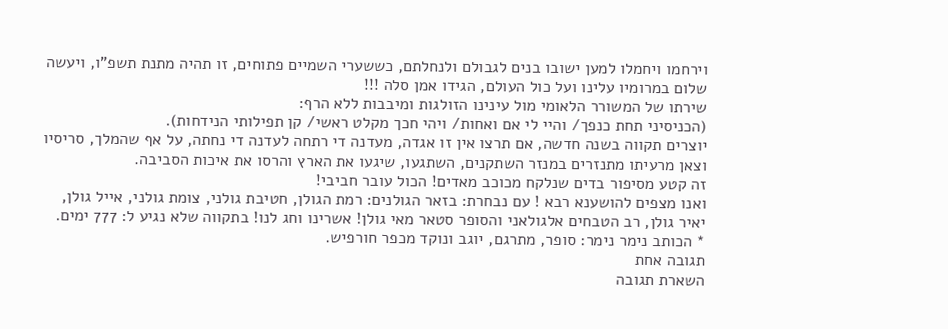וירחמו ויחמלו למען ישובו בנים לגבולם ולנחלתם, כששערי השמיים פתוחים, זו תהיה מתנת תשפ”ו, ויעשה שלום במרומיו עלינו ועל כול העולם, הגידו אמן סלה !!!
שירתו של המשורר הלאומי מול עינינו הזולגות ומיבבות ללא הרף:
(הכניסיני תחת כנפך/ והיי לי אם ואחות/ ויהי חכך מקלט ראשי/ קן תפילותי הנידחות).
יוצרים תקווה בשנה חדשה, אם תרצו אין זו אגדה, מעדנה די רתחה לעדנה די נחתה, על אף שהמלך, סריסיו וצאן מרעיתו מתנזרים במנזר השתקנים, השתגעו, שיגעו את הארץ והרסו את איכות הסביבה.
זה קטע מסיפור בדים שנלקח מכוכב מאדים! הכול עובר חביבי!
ואנו מצפים להושענא רבא ! עם נבחרת: בזאר הגולנים: רמת הגולן, חטיבת גולני, צומת גולני, אייל גולן, יאיר גולן, רב הטבחים אלגולאני והסופר סטאר מאי גולן! אשרינו וחג לנו! בתקווה שלא נגיע ל: 777 ימים.
* הכותב נימר נימר: סופר, מתרגם, יוגב ונוקד מכפר חורפיש.
תגובה אחת
השארת תגובה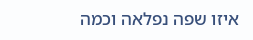איזו שפה נפלאה וכמה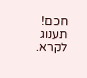חכם! תענוג לקרא.